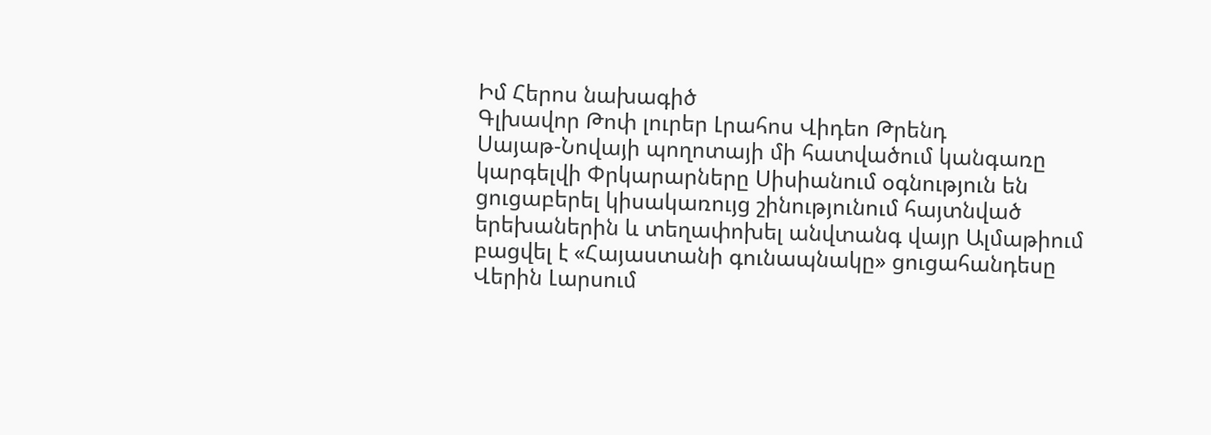Իմ Հերոս նախագիծ
Գլխավոր Թոփ լուրեր Լրահոս Վիդեո Թրենդ
Սայաթ-Նովայի պողոտայի մի հատվածում կանգառը կարգելվի Փրկարարները Սիսիանում օգնություն են ցուցաբերել կիսակառույց շինությունում հայտնված երեխաներին և տեղափոխել անվտանգ վայր Ալմաթիում բացվել է «Հայաստանի գունապնակը» ցուցահանդեսը Վերին Լարսում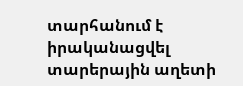տարհանում է իրականացվել տարերային աղետի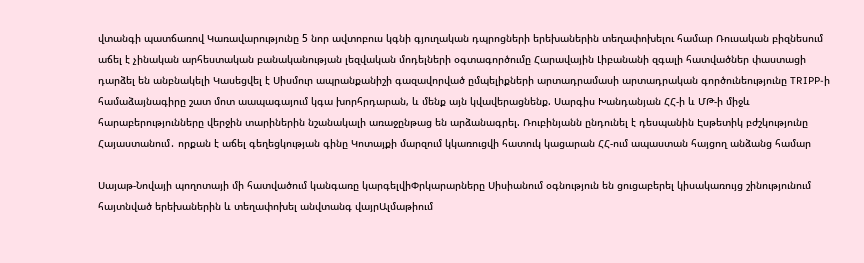վտանգի պատճառով Կառավարությունը 5 նոր ավտոբուս կգնի գյուղական դպրոցների երեխաներին տեղափոխելու համար Ռուսական բիզնեսում աճել է չինական արհեստական բանականության լեզվական մոդելների օգտագործումը Հարավային Լիբանանի զգալի հատվածներ փաստացի դարձել են անբնակելի Կասեցվել է Սիսմուր ապրանքանիշի գազավորված ըմպելիքների արտադրամասի արտադրական գործունեությունը TRIPP-ի համաձայնագիրը շատ մոտ աապագայում կգա խորհրդարան, և մենք այն կվավերացնենք. Սարգիս Խանդանյան ՀՀ-ի և ՄԹ-ի միջև հարաբերությունները վերջին տարիներին նշանակալի առաջընթաց են արձանագրել. Ռուբինյանն ընդունել է դեսպանին Էսթետիկ բժշկությունը Հայաստանում․ որքան է աճել գեղեցկության գինը Կոտայքի մարզում կկառուցվի հատուկ կացարան ՀՀ-ում ապաստան հայցող անձանց համար

Սայաթ-Նովայի պողոտայի մի հատվածում կանգառը կարգելվիՓրկարարները Սիսիանում օգնություն են ցուցաբերել կիսակառույց շինությունում հայտնված երեխաներին և տեղափոխել անվտանգ վայրԱլմաթիում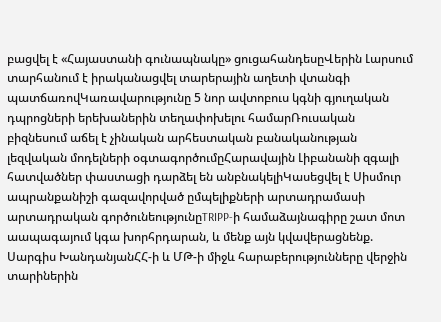բացվել է «Հայաստանի գունապնակը» ցուցահանդեսըՎերին Լարսում տարհանում է իրականացվել տարերային աղետի վտանգի պատճառովԿառավարությունը 5 նոր ավտոբուս կգնի գյուղական դպրոցների երեխաներին տեղափոխելու համարՌուսական բիզնեսում աճել է չինական արհեստական բանականության լեզվական մոդելների օգտագործումըՀարավային Լիբանանի զգալի հատվածներ փաստացի դարձել են անբնակելիԿասեցվել է Սիսմուր ապրանքանիշի գազավորված ըմպելիքների արտադրամասի արտադրական գործունեությունըTRIPP-ի համաձայնագիրը շատ մոտ աապագայում կգա խորհրդարան, և մենք այն կվավերացնենք. Սարգիս ԽանդանյանՀՀ-ի և ՄԹ-ի միջև հարաբերությունները վերջին տարիներին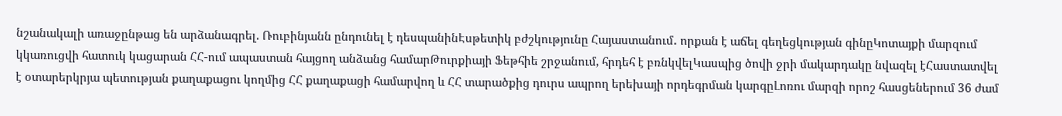նշանակալի առաջընթաց են արձանագրել. Ռուբինյանն ընդունել է դեսպանինԷսթետիկ բժշկությունը Հայաստանում․ որքան է աճել գեղեցկության գինըԿոտայքի մարզում կկառուցվի հատուկ կացարան ՀՀ-ում ապաստան հայցող անձանց համարԹուրքիայի Ֆեթհիե շրջանում, հրդեհ է բռնկվելԿասպից ծովի ջրի մակարդակը նվազել էՀաստատվել է օտարերկրյա պետության քաղաքացու կողմից ՀՀ քաղաքացի համարվող և ՀՀ տարածքից դուրս ապրող երեխայի որդեգրման կարգըԼոռու մարզի որոշ հասցեներում 36 ժամ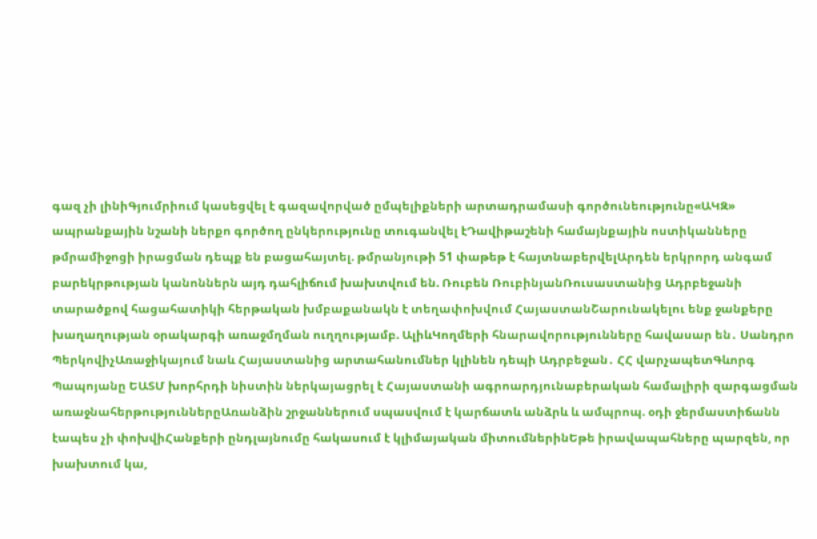գազ չի լինիԳյումրիում կասեցվել է գազավորված ըմպելիքների արտադրամասի գործունեությունը«ԱԿԶ» ապրանքային նշանի ներքո գործող ընկերությունը տուգանվել էԴավիթաշենի համայնքային ոստիկանները թմրամիջոցի իրացման դեպք են բացահայտել. թմրանյութի 51 փաթեթ է հայտնաբերվելԱրդեն երկրորդ անգամ բարեկրթության կանոններն այդ դահլիճում խախտվում են. Ռուբեն ՌուբինյանՌուսաստանից Ադրբեջանի տարածքով հացահատիկի հերթական խմբաքանակն է տեղափոխվում ՀայաստանՇարունակելու ենք ջանքերը խաղաղության օրակարգի առաջմղման ուղղությամբ. ԱլիևԿողմերի հնարավորությունները հավասար են․ Սանդրո ՊերկովիչԱռաջիկայում նաև Հայաստանից արտահանումներ կլինեն դեպի Ադրբեջան․ ՀՀ վարչապետԳևորգ Պապոյանը ԵԱՏՄ խորհրդի նիստին ներկայացրել է Հայաստանի ագրոարդյունաբերական համալիրի զարգացման առաջնահերթություններըԱռանձին շրջաններում սպասվում է կարճատև անձրև և ամպրոպ. օդի ջերմաստիճանն էապես չի փոխվիՀանքերի ընդլայնումը հակասում է կլիմայական միտումներինԵթե իրավապահները պարզեն, որ խախտում կա,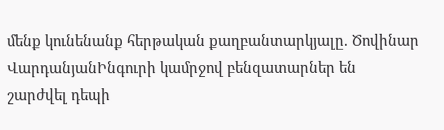մենք կունենանք հերթական քաղբանտարկյալը. Ծովինար ՎարդանյանԻնգուրի կամրջով բենզատարներ են շարժվել դեպի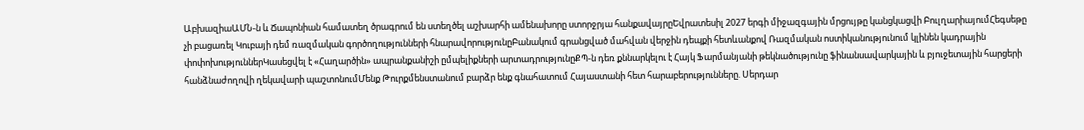ԱբխազիաԱՄՆ-ն և Ճապոնիան համատեղ ծրագրում են ստեղծել աշխարհի ամենախորը ստորջրյա հանքավայրըԵվրատեսիլ 2027 երգի միջազգային մրցույթը կանցկացվի ԲուլղարիայումՀեգսեթը չի բացառել Կուբայի դեմ ռազմական գործողությունների հնարավորությունըԲանակում գրանցված մահվան վերջին դեպքի հետևանքով Ռազմական ոստիկանությունում կլինեն կադրային փոփոխություններԿասեցվել է «Հաղարծին» ապրանքանիշի ըմպելիքների արտադրությունըՔՊ-ն դեռ քննարկելու է Հայկ Ֆարմանյանի թեկնածությունը ֆինանսավարկային և բյուջետային հարցերի հանձնաժողովի ղեկավարի պաշտոնումՄենք Թուրքմենստանում բարձր ենք գնահատում Հայաստանի հետ հարաբերությունները. Սերդար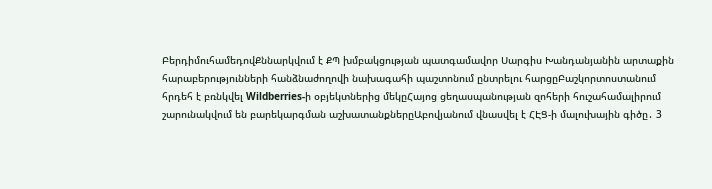ԲերդիմուհամեդովՔննարկվում է ՔՊ խմբակցության պատգամավոր Սարգիս Խանդանյանին արտաքին հարաբերությունների հանձնաժողովի նախագահի պաշտոնում ընտրելու հարցըԲաշկորտոստանում հրդեհ է բռնկվել Wildberries-ի օբյեկտներից մեկըՀայոց ցեղասպանության զոհերի հուշահամալիրում շարունակվում են բարեկարգման աշխատանքներըԱբովյանում վնասվել է ՀԷՑ-ի մալուխային գիծը․ 3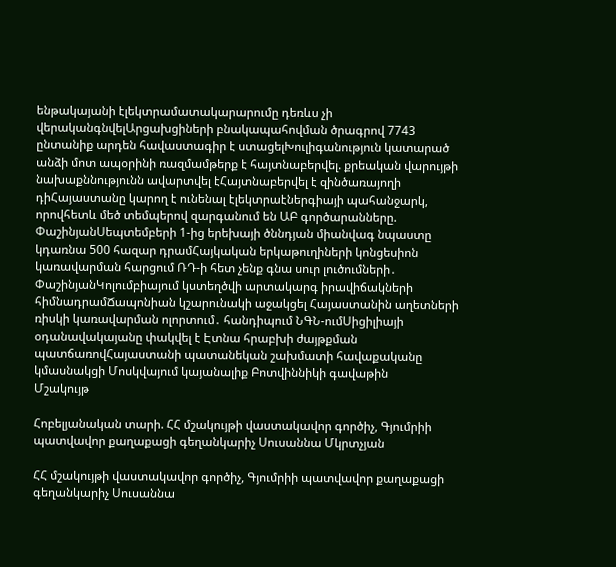ենթակայանի էլեկտրամատակարարումը դեռևս չի վերականգնվելԱրցախցիների բնակապահովման ծրագրով 7743 ընտանիք արդեն հավաստագիր է ստացելԽուլիգանություն կատարած անձի մոտ ապօրինի ռազմամթերք է հայտնաբերվել. քրեական վարույթի նախաքննությունն ավարտվել էՀայտնաբերվել է զինծառայողի դիՀայաստանը կարող է ունենալ էլեկտրաէներգիայի պահանջարկ, որովհետև մեծ տեմպերով զարգանում են ԱԲ գործարանները. ՓաշինյանՍեպտեմբերի 1-ից երեխայի ծննդյան միանվագ նպաստը կդառնա 500 հազար դրամՀայկական երկաթուղիների կոնցեսիոն կառավարման հարցում ՌԴ-ի հետ չենք գնա սուր լուծումների․ ՓաշինյանԿոլումբիայում կստեղծվի արտակարգ իրավիճակների հիմնադրամՃապոնիան կշարունակի աջակցել Հայաստանին աղետների ռիսկի կառավարման ոլորտում․ հանդիպում ՆԳՆ-ումՍիցիլիայի օդանավակայանը փակվել է Էտնա հրաբխի ժայթքման պատճառովՀայաստանի պատանեկան շախմատի հավաքականը կմասնակցի Մոսկվայում կայանալիք Բոտվիննիկի գավաթին
Մշակույթ

Հոբելյանական տարի. ՀՀ մշակույթի վաստակավոր գործիչ, Գյումրիի պատվավոր քաղաքացի գեղանկարիչ Սուսաննա Մկրտչյան

ՀՀ մշակույթի վաստակավոր գործիչ, Գյումրիի պատվավոր քաղաքացի գեղանկարիչ Սուսաննա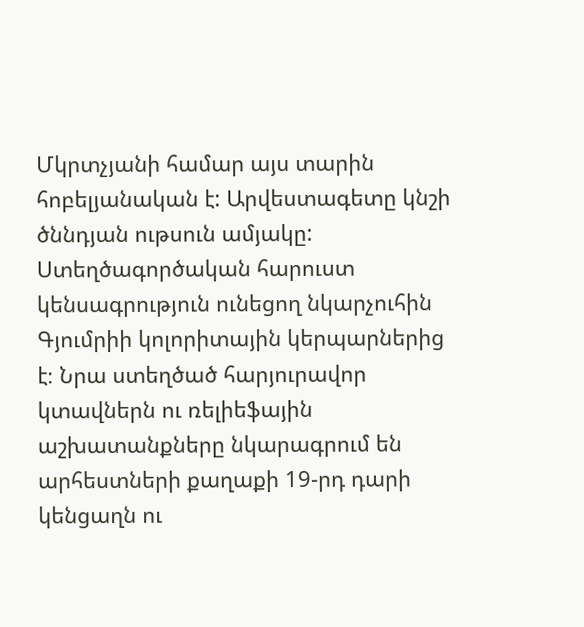Մկրտչյանի համար այս տարին հոբելյանական է: Արվեստագետը կնշի ծննդյան ութսուն ամյակը: Ստեղծագործական հարուստ կենսագրություն ունեցող նկարչուհին Գյումրիի կոլորիտային կերպարներից  է։ Նրա ստեղծած հարյուրավոր կտավներն ու ռելիեֆային աշխատանքները նկարագրում են արհեստների քաղաքի 19-րդ դարի կենցաղն ու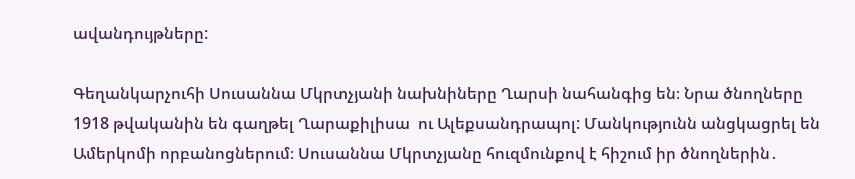ավանդույթները:

Գեղանկարչուհի Սուսաննա Մկրտչյանի նախնիները Ղարսի նահանգից են։ Նրա ծնողները 1918 թվականին են գաղթել Ղարաքիլիսա  ու Ալեքսանդրապոլ: Մանկությունն անցկացրել են Ամերկոմի որբանոցներում։ Սուսաննա Մկրտչյանը հուզմունքով է հիշում իր ծնողներին․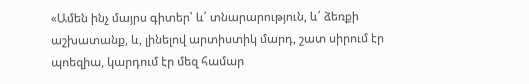«Ամեն ինչ մայրս գիտեր՝ և՛ տնարարություն, և՛ ձեռքի աշխատանք, և, լինելով արտիստիկ մարդ, շատ սիրում էր պոեզիա, կարդում էր մեզ համար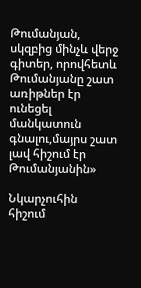Թումանյան, սկզբից մինչև վերջ գիտեր, որովհետև Թումանյանը շատ առիթներ էր ունեցել մանկատուն գնալու,մայրս շատ լավ հիշում էր Թումանյանին»

Նկարչուհին հիշում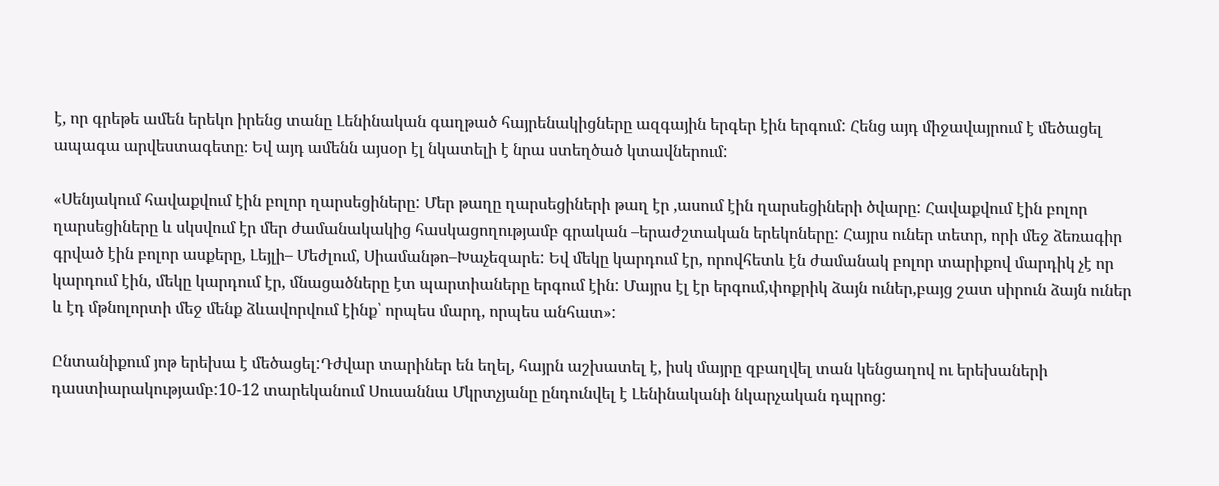է, որ գրեթե ամեն երեկո իրենց տանը Լենինական գաղթած հայրենակիցները ազգային երգեր էին երգում: Հենց այդ միջավայրում է մեծացել ապագա արվեստագետը։ Եվ այդ ամենն այսօր էլ նկատելի է նրա ստեղծած կտավներում:

«Սենյակում հավաքվում էին բոլոր ղարսեցիները: Մեր թաղը ղարսեցիների թաղ էր ,ասում էին ղարսեցիների ծվարը: Հավաքվում էին բոլոր ղարսեցիները և սկսվում էր մեր ժամանակակից հասկացողությամբ գրական –երաժշտական երեկոները: Հայրս ուներ տետր, որի մեջ ձեռագիր գրված էին բոլոր ասքերը, Լեյլի– Մեժլում, Սիամանթո–Խաչեզարե: Եվ մեկը կարդում էր, որովհետև էն ժամանակ բոլոր տարիքով մարդիկ չէ որ կարդում էին, մեկը կարդում էր, մնացածները էտ պարտիաները երգում էին: Մայրս էլ էր երգում,փոքրիկ ձայն ուներ,բայց շատ սիրուն ձայն ուներ և էդ մթնոլորտի մեջ մենք ձևավորվում էինք՝ որպես մարդ, որպես անհատ»:

Ընտանիքում յոթ երեխա է մեծացել:Դժվար տարիներ են եղել, հայրն աշխատել է, իսկ մայրը զբաղվել տան կենցաղով ու երեխաների դաստիարակությամբ:10-12 տարեկանում Սուսաննա Մկրտչյանը ընդունվել է Լենինականի նկարչական դպրոց: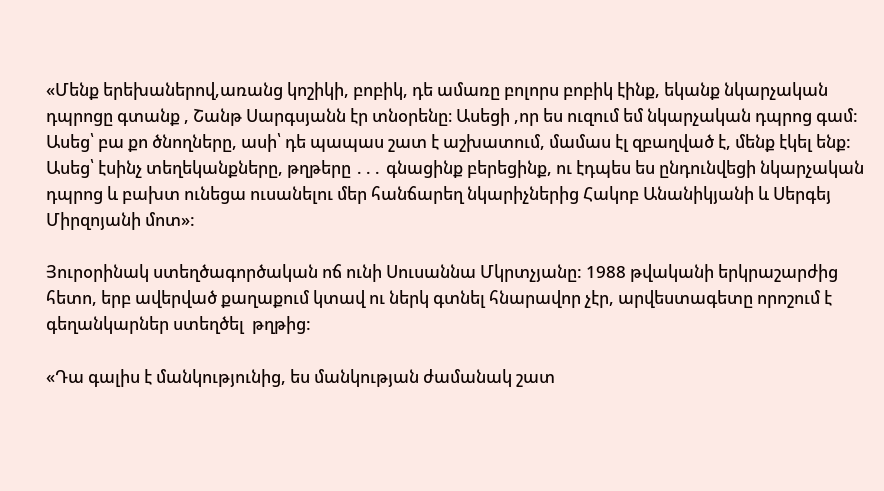«Մենք երեխաներով,առանց կոշիկի, բոբիկ, դե ամառը բոլորս բոբիկ էինք, եկանք նկարչական դպրոցը գտանք , Շանթ Սարգսյանն էր տնօրենը։ Ասեցի ,որ ես ուզում եմ նկարչական դպրոց գամ: Ասեց՝ բա քո ծնողները, ասի՝ դե պապաս շատ է աշխատում, մամաս էլ զբաղված է, մենք էկել ենք: Ասեց՝ էսինչ տեղեկանքները, թղթերը ․․․ գնացինք բերեցինք, ու էդպես ես ընդունվեցի նկարչական դպրոց և բախտ ունեցա ուսանելու մեր հանճարեղ նկարիչներից Հակոբ Անանիկյանի և Սերգեյ Միրզոյանի մոտ»:

Յուրօրինակ ստեղծագործական ոճ ունի Սուսաննա Մկրտչյանը: 1988 թվականի երկրաշարժից հետո, երբ ավերված քաղաքում կտավ ու ներկ գտնել հնարավոր չէր, արվեստագետը որոշում է գեղանկարներ ստեղծել  թղթից:

«Դա գալիս է մանկությունից, ես մանկության ժամանակ շատ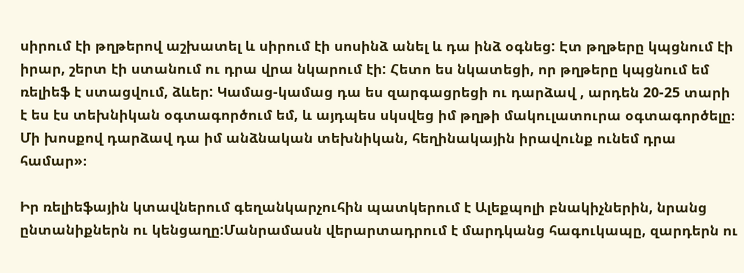սիրում էի թղթերով աշխատել և սիրում էի սոսինձ անել և դա ինձ օգնեց: Էտ թղթերը կպցնում էի իրար, շերտ էի ստանում ու դրա վրա նկարում էի: Հետո ես նկատեցի, որ թղթերը կպցնում եմ ռելիեֆ է ստացվում, ձևեր: Կամաց-կամաց դա ես զարգացրեցի ու դարձավ , արդեն 20-25 տարի է ես էս տեխնիկան օգտագործում եմ, և այդպես սկսվեց իմ թղթի մակուլատուրա օգտագործելը։  Մի խոսքով դարձավ դա իմ անձնական տեխնիկան, հեղինակային իրավունք ունեմ դրա համար»։

Իր ռելիեֆային կտավներում գեղանկարչուհին պատկերում է Ալեքպոլի բնակիչներին, նրանց ընտանիքներն ու կենցաղը:Մանրամասն վերարտադրում է մարդկանց հագուկապը, զարդերն ու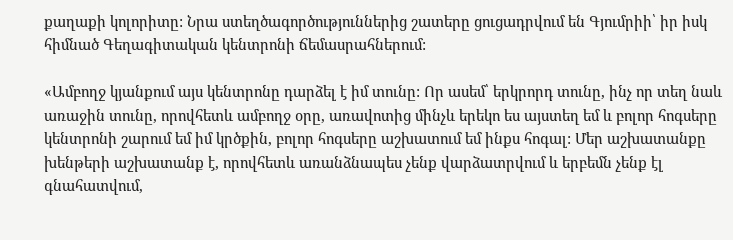քաղաքի կոլորիտը: Նրա ստեղծագործություններից շատերը ցուցադրվում են Գյումրիի՝ իր իսկ հիմնած Գեղագիտական կենտրոնի ճեմասրահներում:

«Ամբողջ կյանքում այս կենտրոնը դարձել է իմ տունը: Որ ասեմ՝ երկրորդ տունը, ինչ որ տեղ նաև առաջին տունը, որովհետև ամբողջ օրը, առավոտից մինչև երեկո ես այստեղ եմ և բոլոր հոգսերը կենտրոնի շարում եմ իմ կրծքին, բոլոր հոգսերը աշխատում եմ ինքս հոգալ: Մեր աշխատանքը խենթերի աշխատանք է, որովհետև առանձնապես չենք վարձատրվում և երբեմն չենք էլ գնահատվում,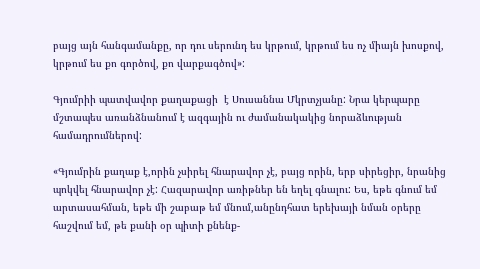բայց այն հանգամանքը, որ դու սերունդ ես կրթում, կրթում ես ոչ միայն խոսքով, կրթում ես քո գործով, քո վարքագծով»:

Գյումրիի պատվավոր քաղաքացի  է Սուսաննա Մկրտչյանը: Նրա կերպարը մշտապես առանձնանում է ազգային ու ժամանակակից նորաձևության համադրումներով:

«Գյումրին քաղաք է,որին չսիրել հնարավոր չէ, բայց որին, երբ սիրեցիր, նրանից պոկվել հնարավոր չէ: Հազարավոր առիթներ են եղել գնալու: Ես, եթե գնում եմ արտասահման, եթե մի շաբաթ եմ մնում,անընդհատ երեխայի նման օրերը հաշվում եմ, թե քանի օր պիտի քնենք-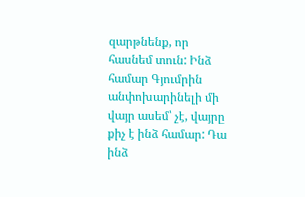զարթնենք, որ հասնեմ տուն: Ինձ համար Գյումրին անփոխարինելի մի վայր ասեմ՝ չէ, վայրը քիչ է ինձ համար: Դա ինձ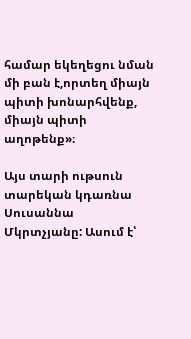համար եկեղեցու նման մի բան է,որտեղ միայն պիտի խոնարհվենք, միայն պիտի աղոթենք»։

Այս տարի ութսուն տարեկան կդառնա Սուսաննա Մկրտչյանը: Ասում է՝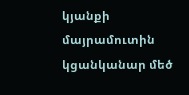կյանքի մայրամուտին կցանկանար մեծ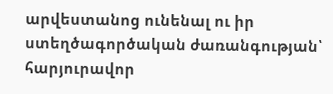արվեստանոց ունենալ ու իր ստեղծագործական ժառանգության՝ հարյուրավոր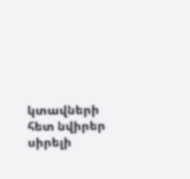կտավների հետ նվիրեր սիրելի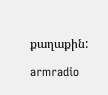քաղաքին:

armradio